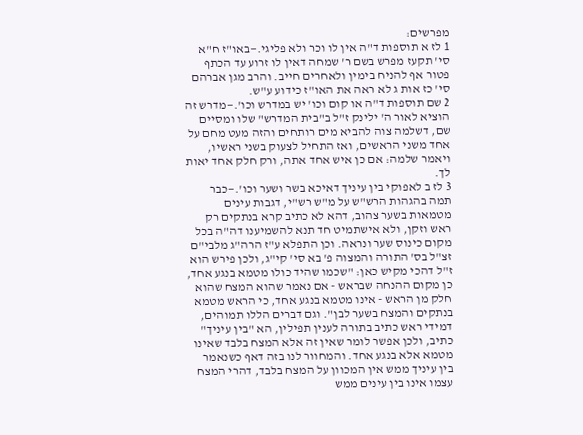מפרשים:
1 לז א תוספות ד"ה אין לו וכר ולא פליגי.—באו"ז ח"א סי' תקעז מפרש בשם ר' שמחה דאין לו זרוע עד הכתף פטור אף להניח בימין ולאחרים חייב. והרב מגן אברהם סי' כז אות ג לא ראה את האו"ז כידוע ע"ש.
2 שם תוספות ד"ה או קום וכו' יש במדרש וכו'.—מדרש זה הוציא לאור ה' ילינק ז"ל ב"בית המדרש" שלו ומסיים שם, דשלמה צוה להביא מים רותחים והזה מעט מחם על אחד משני הראשים, ואז התחיל לצעוק בשני ראשיו, ויאמר שלמה: אם כן איש אחד אתה, ורק חלק אחד יאות לך.
3 לז ב לאפוקי בין עיניך דאיכא בשר ושער וכו'.—כבר תמה בהגהות הרש"ש על מ"ש רש"י, דגבות עינים מטמאות בשער צהוב, דהא לא כתיב קרא בנתקים רק ראש וזקן, ולא אישתמיט חד תנא להשמיענו דה"ה בכל מקום כינוס שער ונראה. וכן התפלא ע"ז הרה"ג מלבי"ם זצ"ל בס' התורה והמצוה פ' בא סי' קי"ג, ולכן פירש הוא ז"ל דהכי מקיש כאן: "שכמו שהיד כולו מטמא בנגע אחד, כן מקום ההנחה שבראש - אם נאמר שהוא המצח שהוא חלק מן הראש - אינו מטמא בנגע אחד, כי הראש מטמא בנתקים והמצח בשער לבן". וגם דברים הללו תמוהים, דמידי ראש כתיב בתורה לענין תפילין, הא "בין עיניך" כתיב, ולכן אפשר לומר שאין זה אלא המצח בלבד שאינו מטמא אלא בנגע אחד. והמחוור לנו בזה דאף כשנאמר בין עיניך ממש אין המכוון על המצח בלבד, דהרי המצח עצמו אינו בין עינים ממש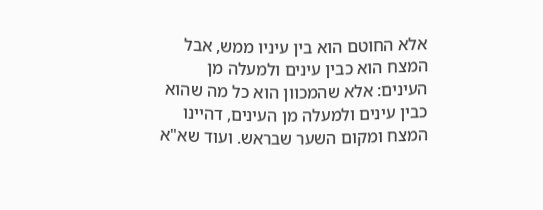אלא החוטם הוא בין עיניו ממש, אבל המצח הוא כבין עינים ולמעלה מן העינים: אלא שהמכוון הוא כל מה שהוא כבין עינים ולמעלה מן העינים, דהיינו המצח ומקום השער שבראש. ועוד שא"א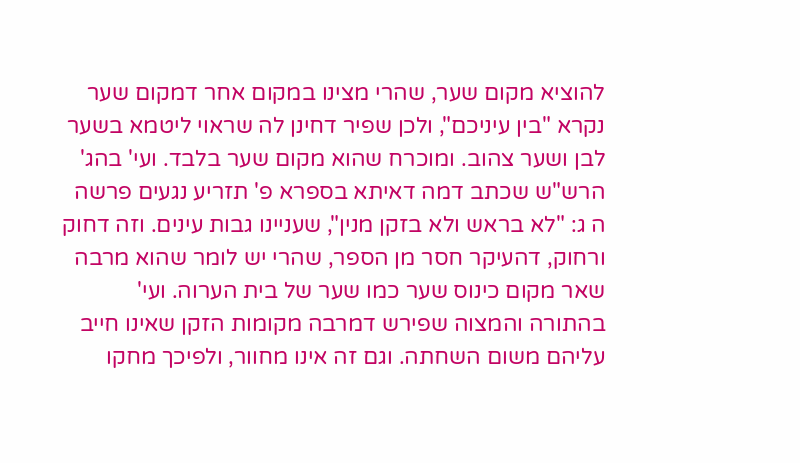להוציא מקום שער, שהרי מצינו במקום אחר דמקום שער נקרא "בין עיניכם", ולכן שפיר דחינן לה שראוי ליטמא בשער לבן ושער צהוב. ומוכרח שהוא מקום שער בלבד. ועי' בהג' הרש"ש שכתב דמה דאיתא בספרא פ' תזריע נגעים פרשה ה ג: "לא בראש ולא בזקן מנין", שעניינו גבות עינים. וזה דחוק ורחוק, דהעיקר חסר מן הספר, שהרי יש לומר שהוא מרבה שאר מקום כינוס שער כמו שער של בית הערוה. ועי' בהתורה והמצוה שפירש דמרבה מקומות הזקן שאינו חייב עליהם משום השחתה. וגם זה אינו מחוור, ולפיכך מחקו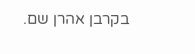בקרבן אהרן שם.